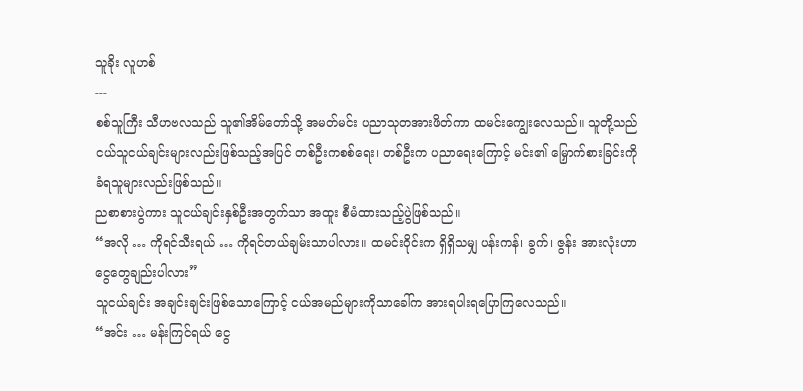သူခိုး လူဟစ်
---
စစ်သူကြီး သီဟဗလသည် သူ၏အိမ်တော်သို့ အမတ်မင်း ပညာသုတအားဖိတ်ကာ ထမင်းကျွေးလေသည်။ သူတို့သည် ငယ်သူငယ်ချင်းများလည်းဖြစ်သည့်အပြင် တစ်ဦးကစစ်ရေး၊ တစ်ဦးက ပညာရေးကြောင့် မင်း၏ မြှောက်စားခြင်းကို ခံရသူများလည်းဖြစ်သည်။
ညစာစားပွဲကား သူငယ်ချင်းနှစ်ဦးအတွက်သာ အထူး စီမံထားသည့်ပွဲဖြစ်သည်။
“အလို … ကိုရင်သီးရယ် … ကိုရင်တယ်ချမ်းသာပါလား။ ထမင်းဝိုင်းက ရှိရှိသမျှ ပန်းကန်၊ ခွက်၊ ဇွန်း အားလုံးဟာ ငွေတွေချည်းပါလား”
သူငယ်ချင်း အချင်းချင်းဖြစ်သောကြောင့် ငယ်အမည်များကိုသာခေါ်က အားရပါးရပြောကြလေသည်။
“အင်း … မန်းကြင်ရယ် ငွေ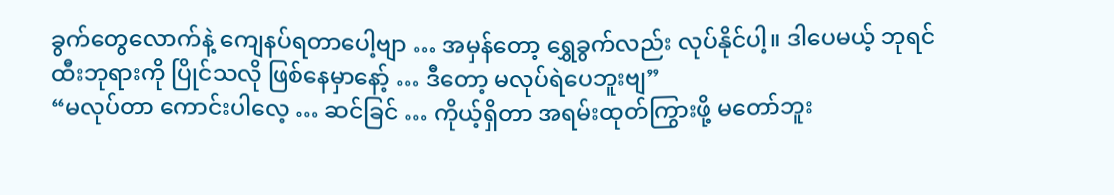ခွက်တွေလောက်နဲ့ ကျေနပ်ရတာပေါ့ဗျာ … အမှန်တော့ ရွှေခွက်လည်း လုပ်နိုင်ပါ့။ ဒါပေမယ့် ဘုရင်ထီးဘုရားကို ပြိုင်သလို ဖြစ်နေမှာနော့် … ဒီတော့ မလုပ်ရဲပေဘူးဗျ”
“မလုပ်တာ ကောင်းပါလေ့ … ဆင်ခြင် … ကိုယ့်ရှိတာ အရမ်းထုတ်ကြွားဖို့ မတော်ဘူး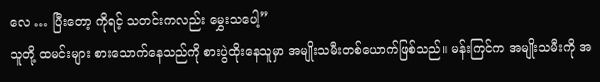လေ … ပြီးတော့ ကိုရင့် သတင်းကလည်း မွှေးသပေါ့”
သူတို့ ထမင်းများ စားသောက်နေသည်ကို စားပွဲထိုးနေသူမှာ အမျိုးသမီးတစ်ယောက်ဖြစ်သည်။ မန်းကြင်က အမျိုးသမီးကို အ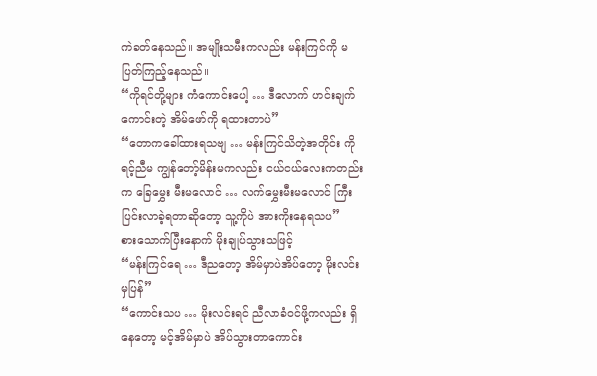ကဲခတ်နေသည်။ အမျိုးသမီးကလည်း မန်းကြင်ကို မပြတ်ကြည့်နေသည်။
“ကိုရင်တို့များ ကံကောင်းပေါ့ … ဒီလောက် ဟင်းချက်ကောင်းတဲ့ အိမ်ဖော်ကို ရထားတာပဲ”
“တောကခေါ်ထားရသဗျ … မန်းကြင်သိတဲ့အတိုင်း ကိုရင့်ညီမ ကျွန်တော့်မိန်းမကလည်း ငယ်ငယ်လေးကတည်းက ခြေမွှေး မီးမလောင် … လက်မွှေးမီးမလောင် ကြီးပြင်းလာခဲ့ရတာဆိုတော့ သူ့ကိုပဲ အားကိုးနေရသပ”
စားသောက်ပြီးနောက် မိုးချုပ်သွားသဖြင့်
“မန်းကြင်ရေ … ဒီညတော့ အိမ်မှာပဲအိပ်တော့ မိုးလင်းမှပြန်”
“ကောင်းသပ … မိုးလင်းရင် ညီလာခံဝင်ဖို့ကလည်း ရှိနေတော့ မင့်အိမ်မှာပဲ အိပ်သွားတာကောင်း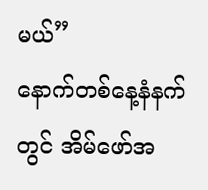မယ်”
နောက်တစ်နေ့နံနက်တွင် အိမ်ဖော်အ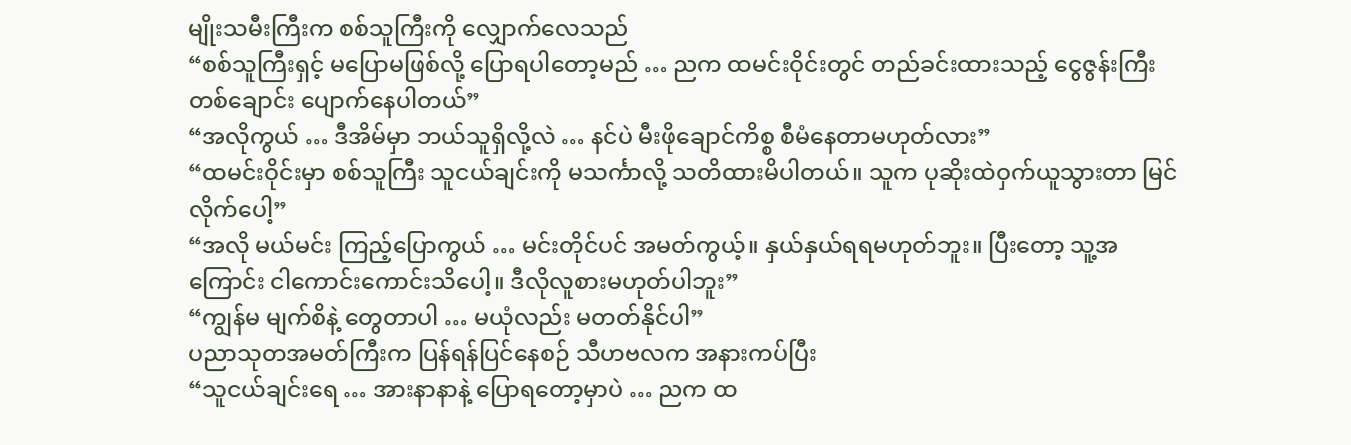မျိုးသမီးကြီးက စစ်သူကြီးကို လျှောက်လေသည်
“စစ်သူကြီးရှင့် မပြောမဖြစ်လို့ ပြောရပါတော့မည် … ညက ထမင်းဝိုင်းတွင် တည်ခင်းထားသည့် ငွေဇွန်းကြီး တစ်ချောင်း ပျောက်နေပါတယ်”
“အလိုကွယ် … ဒီအိမ်မှာ ဘယ်သူရှိလို့လဲ … နင်ပဲ မီးဖိုချောင်ကိစ္စ စီမံနေတာမဟုတ်လား”
“ထမင်းဝိုင်းမှာ စစ်သူကြီး သူငယ်ချင်းကို မသင်္ကာလို့ သတိထားမိပါတယ်။ သူက ပုဆိုးထဲဝှက်ယူသွားတာ မြင်လိုက်ပေါ့”
“အလို မယ်မင်း ကြည့်ပြောကွယ် … မင်းတိုင်ပင် အမတ်ကွယ့်။ နှယ်နှယ်ရရမဟုတ်ဘူး။ ပြီးတော့ သူ့အကြောင်း ငါကောင်းကောင်းသိပေါ့။ ဒီလိုလူစားမဟုတ်ပါဘူး”
“ကျွန်မ မျက်စိနဲ့ တွေတာပါ … မယုံလည်း မတတ်နိုင်ပါ”
ပညာသုတအမတ်ကြီးက ပြန်ရန်ပြင်နေစဉ် သီဟဗလက အနားကပ်ပြီး
“သူငယ်ချင်းရေ … အားနာနာနဲ့ ပြောရတော့မှာပဲ … ညက ထ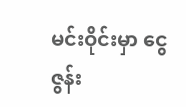မင်းဝိုင်းမှာ ငွေဇွန်း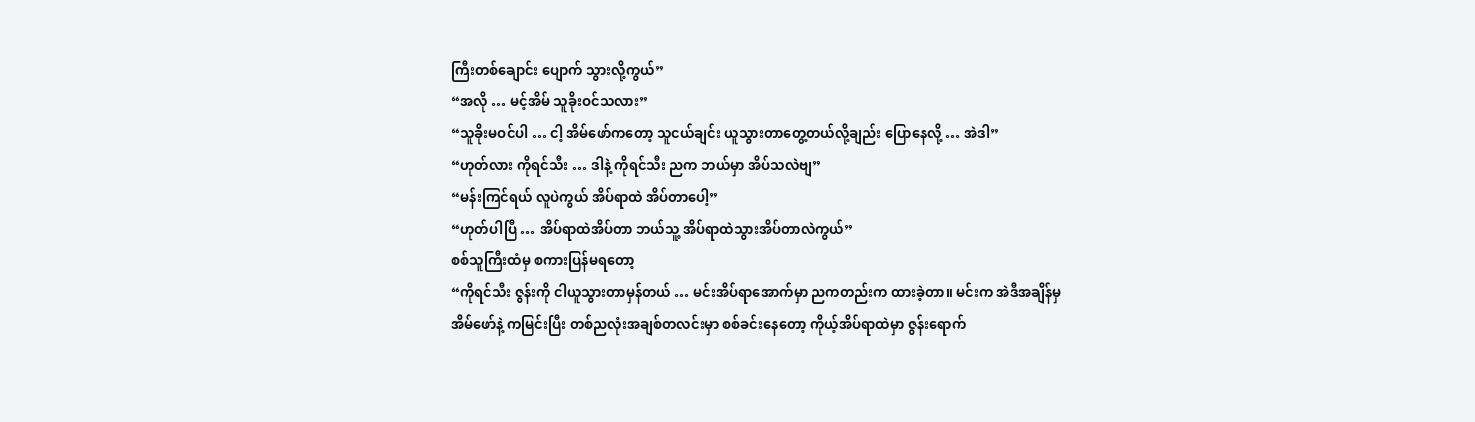ကြီးတစ်ချောင်း ပျောက် သွားလို့ကွယ်”
“အလို … မင့်အိမ် သူခိုးဝင်သလား”
“သူခိုးမဝင်ပါ … ငါ့ အိမ်ဖော်ကတော့ သူငယ်ချင်း ယူသွားတာတွေ့တယ်လို့ချည်း ပြောနေလို့ … အဲဒါ”
“ဟုတ်လား ကိုရင်သီး … ဒါနဲ့ ကိုရင်သီး ညက ဘယ်မှာ အိပ်သလဲဗျ”
“မန်းကြင်ရယ် လူပဲကွယ် အိပ်ရာထဲ အိပ်တာပေါ့”
“ဟုတ်ပါပြီ … အိပ်ရာထဲအိပ်တာ ဘယ်သူ့ အိပ်ရာထဲသွားအိပ်တာလဲကွယ်”
စစ်သူကြီးထံမှ စကားပြန်မရတော့
“ကိုရင်သီး ဇွန်းကို ငါယူသွားတာမှန်တယ် … မင်းအိပ်ရာအောက်မှာ ညကတည်းက ထားခဲ့တာ။ မင်းက အဲဒီအချိန်မှ အိမ်ဖော်နဲ့ ကမြင်းပြီး တစ်ညလုံးအချစ်တလင်းမှာ စစ်ခင်းနေတော့ ကိုယ့်အိပ်ရာထဲမှာ ဇွန်းရောက်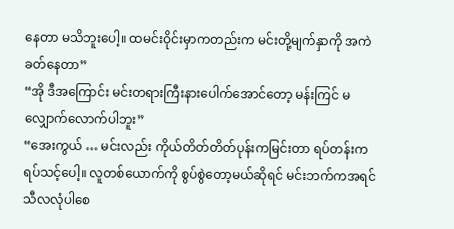နေတာ မသိဘူးပေါ့။ ထမင်းဝိုင်းမှာကတည်းက မင်းတို့မျက်နှာကို အကဲခတ်နေတာ”
“အို ဒီအကြောင်း မင်းတရားကြီးနားပေါက်အောင်တော့ မန်းကြင် မလျှောက်လောက်ပါဘူး”
“အေးကွယ် … မင်းလည်း ကိုယ်တိတ်တိတ်ပုန်းကမြင်းတာ ရပ်တန်းကရပ်သင့်ပေါ့။ လူတစ်ယောက်ကို စွပ်စွဲတော့မယ်ဆိုရင် မင်းဘက်ကအရင် သီလလုံပါစေ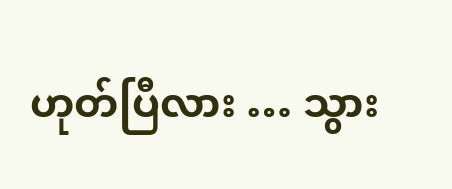ဟုတ်ပြီလား … သွား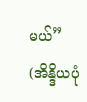မယ်”
(အိန္ဒိယပုံ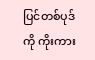ပြင်တစ်ပုဒ်ကို ကိုးကား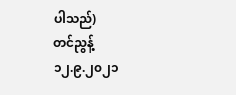ပါသည်)
တင်ညွန့်
၁၂.၉.၂၀၂၁